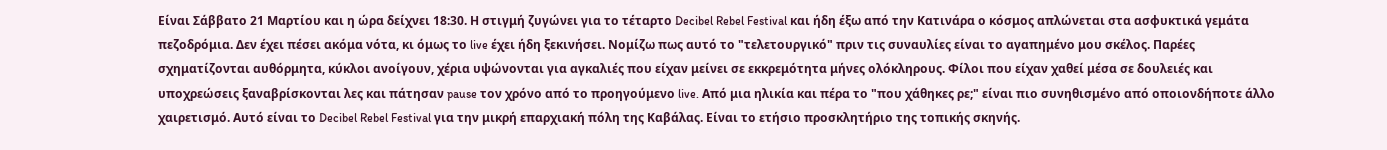Είναι Σάββατο 21 Μαρτίου και η ώρα δείχνει 18:30. Η στιγμή ζυγώνει για το τέταρτο Decibel Rebel Festival και ήδη έξω από την Κατινάρα ο κόσμος απλώνεται στα ασφυκτικά γεμάτα πεζοδρόμια. Δεν έχει πέσει ακόμα νότα, κι όμως το live έχει ήδη ξεκινήσει. Νομίζω πως αυτό το "τελετουργικό" πριν τις συναυλίες είναι το αγαπημένο μου σκέλος. Παρέες σχηματίζονται αυθόρμητα, κύκλοι ανοίγουν, χέρια υψώνονται για αγκαλιές που είχαν μείνει σε εκκρεμότητα μήνες ολόκληρους. Φίλοι που είχαν χαθεί μέσα σε δουλειές και υποχρεώσεις ξαναβρίσκονται λες και πάτησαν pause τον χρόνο από το προηγούμενο live. Από μια ηλικία και πέρα το "που χάθηκες ρε;" είναι πιο συνηθισμένο από οποιονδήποτε άλλο χαιρετισμό. Αυτό είναι το Decibel Rebel Festival για την μικρή επαρχιακή πόλη της Καβάλας. Είναι το ετήσιο προσκλητήριο της τοπικής σκηνής.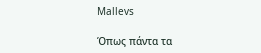Mallevs

Όπως πάντα τα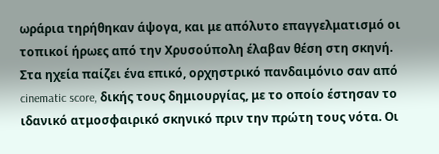ωράρια τηρήθηκαν άψογα, και με απόλυτο επαγγελματισμό οι τοπικοί ήρωες από την Χρυσούπολη έλαβαν θέση στη σκηνή. Στα ηχεία παίζει ένα επικό, ορχηστρικό πανδαιμόνιο σαν από cinematic score, δικής τους δημιουργίας, με το οποίο έστησαν το ιδανικό ατμοσφαιρικό σκηνικό πριν την πρώτη τους νότα. Οι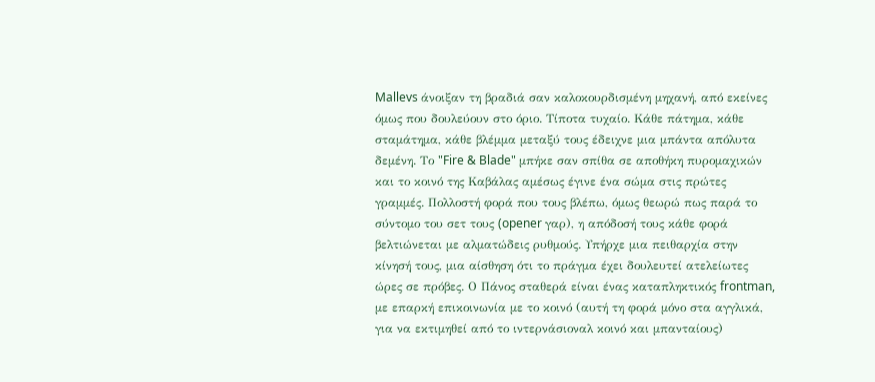Mallevs άνοιξαν τη βραδιά σαν καλοκουρδισμένη μηχανή, από εκείνες όμως που δουλεύουν στο όριο. Τίποτα τυχαίο. Κάθε πάτημα, κάθε σταμάτημα, κάθε βλέμμα μεταξύ τους έδειχνε μια μπάντα απόλυτα δεμένη. Το "Fire & Blade" μπήκε σαν σπίθα σε αποθήκη πυρομαχικών και το κοινό της Καβάλας αμέσως έγινε ένα σώμα στις πρώτες γραμμές. Πολλοστή φορά που τους βλέπω, όμως θεωρώ πως παρά το σύντομο του σετ τους (opener γαρ), η απόδοσή τους κάθε φορά βελτιώνεται με αλματώδεις ρυθμούς. Υπήρχε μια πειθαρχία στην κίνησή τους, μια αίσθηση ότι το πράγμα έχει δουλευτεί ατελείωτες ώρες σε πρόβες. Ο Πάνος σταθερά είναι ένας καταπληκτικός frontman, με επαρκή επικοινωνία με το κοινό (αυτή τη φορά μόνο στα αγγλικά, για να εκτιμηθεί από το ιντερνάσιοναλ κοινό και μπανταίους)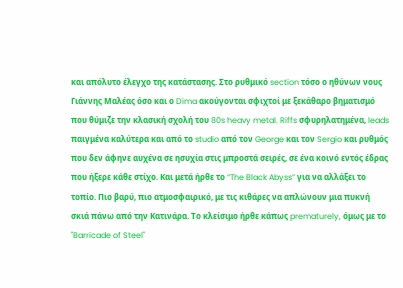και απόλυτο έλεγχο της κατάστασης. Στο ρυθμικό section τόσο ο ηθύνων νους Γιάννης Μαλέας όσο και ο Dima ακούγονται σφιχτοί με ξεκάθαρο βηματισμό που θύμιζε την κλασική σχολή του 80s heavy metal. Riffs σφυρηλατημένα, leads παιγμένα καλύτερα και από το studio από τον George και τον Sergio και ρυθμός που δεν άφηνε αυχένα σε ησυχία στις μπροστά σειρές, σε ένα κοινό εντός έδρας που ήξερε κάθε στίχο. Και μετά ήρθε το “The Black Abyss” για να αλλάξει το τοπίο. Πιο βαρύ, πιο ατμοσφαιρικό, με τις κιθάρες να απλώνουν μια πυκνή σκιά πάνω από την Κατινάρα. Το κλείσιμο ήρθε κάπως prematurely, όμως με το "Barricade of Steel"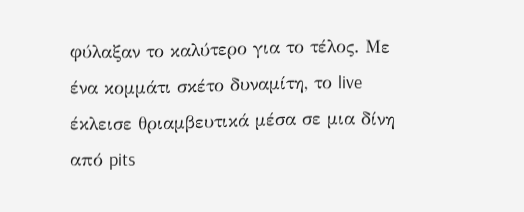φύλαξαν το καλύτερο για το τέλος. Με ένα κομμάτι σκέτο δυναμίτη, το live έκλεισε θριαμβευτικά μέσα σε μια δίνη από pits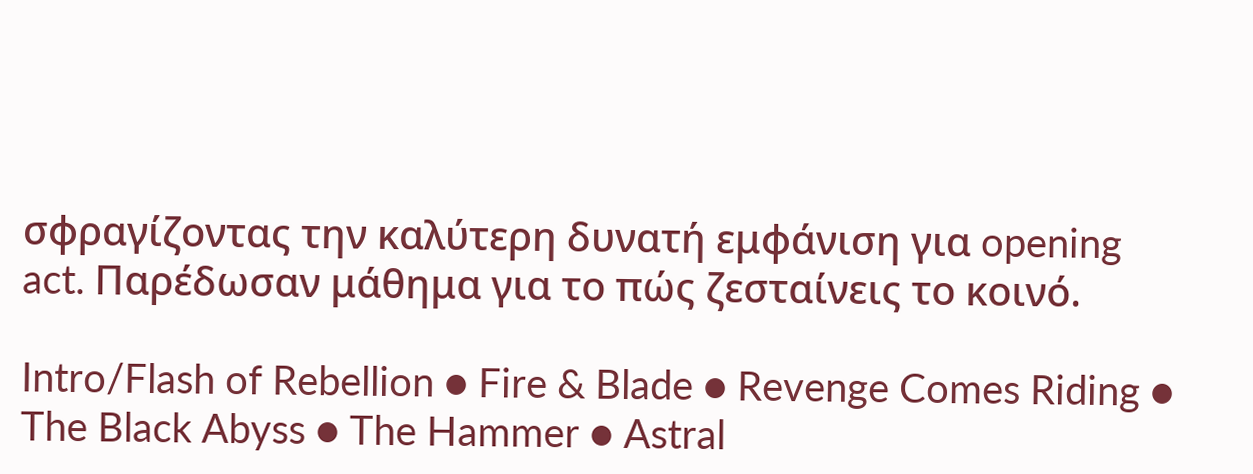σφραγίζοντας την καλύτερη δυνατή εμφάνιση για opening act. Παρέδωσαν μάθημα για το πώς ζεσταίνεις το κοινό.

Intro/Flash of Rebellion ● Fire & Blade ● Revenge Comes Riding ● The Black Abyss ● The Hammer ● Astral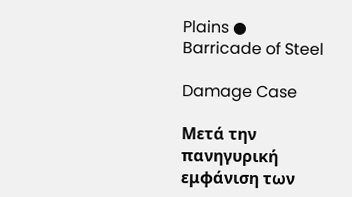Plains ● Barricade of Steel

Damage Case

Μετά την πανηγυρική εμφάνιση των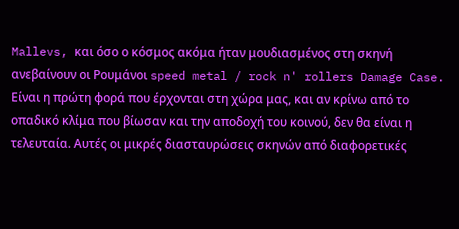Mallevs, και όσο ο κόσμος ακόμα ήταν μουδιασμένος στη σκηνή ανεβαίνουν οι Ρουμάνοι speed metal / rock n' rollers Damage Case. Είναι η πρώτη φορά που έρχονται στη χώρα μας, και αν κρίνω από το οπαδικό κλίμα που βίωσαν και την αποδοχή του κοινού, δεν θα είναι η τελευταία. Αυτές οι μικρές διασταυρώσεις σκηνών από διαφορετικές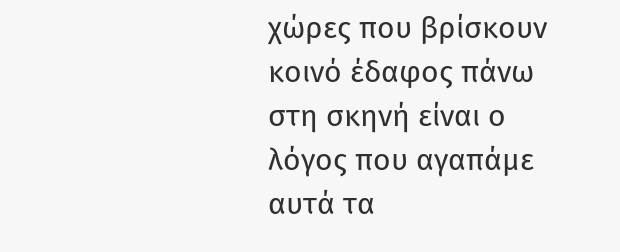χώρες που βρίσκουν κοινό έδαφος πάνω στη σκηνή είναι ο λόγος που αγαπάμε αυτά τα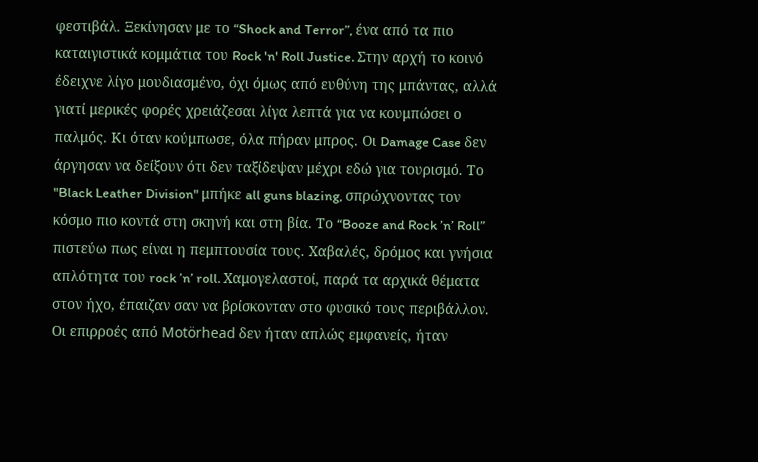φεστιβάλ. Ξεκίνησαν με το “Shock and Terror”, ένα από τα πιο καταιγιστικά κομμάτια του Rock 'n' Roll Justice. Στην αρχή το κοινό έδειχνε λίγο μουδιασμένο, όχι όμως από ευθύνη της μπάντας, αλλά γιατί μερικές φορές χρειάζεσαι λίγα λεπτά για να κουμπώσει ο παλμός. Κι όταν κούμπωσε, όλα πήραν μπρος. Οι Damage Case δεν άργησαν να δείξουν ότι δεν ταξίδεψαν μέχρι εδώ για τουρισμό. Το "Black Leather Division" μπήκε all guns blazing, σπρώχνοντας τον κόσμο πιο κοντά στη σκηνή και στη βία. Το “Booze and Rock ’n’ Roll” πιστεύω πως είναι η πεμπτουσία τους. Χαβαλές, δρόμος και γνήσια απλότητα του rock ’n’ roll. Χαμογελαστοί, παρά τα αρχικά θέματα στον ήχο, έπαιζαν σαν να βρίσκονταν στο φυσικό τους περιβάλλον. Οι επιρροές από Motörhead δεν ήταν απλώς εμφανείς, ήταν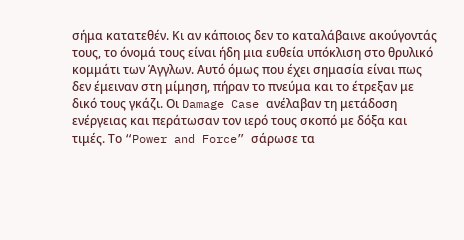σήμα κατατεθέν. Κι αν κάποιος δεν το καταλάβαινε ακούγοντάς τους, το όνομά τους είναι ήδη μια ευθεία υπόκλιση στο θρυλικό κομμάτι των Άγγλων. Αυτό όμως που έχει σημασία είναι πως δεν έμειναν στη μίμηση, πήραν το πνεύμα και το έτρεξαν με δικό τους γκάζι. Οι Damage Case ανέλαβαν τη μετάδοση ενέργειας και περάτωσαν τον ιερό τους σκοπό με δόξα και τιμές. Το “Power and Force” σάρωσε τα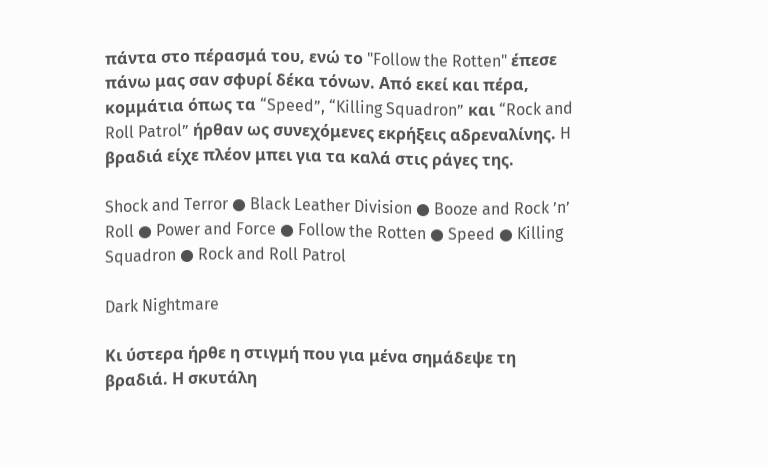πάντα στο πέρασμά του, ενώ το "Follow the Rotten" έπεσε πάνω μας σαν σφυρί δέκα τόνων. Από εκεί και πέρα, κομμάτια όπως τα “Speed”, “Killing Squadron” και “Rock and Roll Patrol” ήρθαν ως συνεχόμενες εκρήξεις αδρεναλίνης. H βραδιά είχε πλέον μπει για τα καλά στις ράγες της.

Shock and Terror ● Black Leather Division ● Booze and Rock ’n’ Roll ● Power and Force ● Follow the Rotten ● Speed ● Killing Squadron ● Rock and Roll Patrol

Dark Nightmare

Κι ύστερα ήρθε η στιγμή που για μένα σημάδεψε τη βραδιά. Η σκυτάλη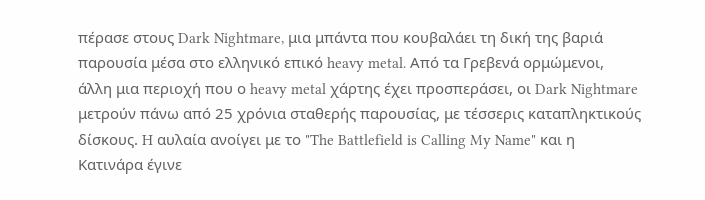πέρασε στους Dark Nightmare, μια μπάντα που κουβαλάει τη δική της βαριά παρουσία μέσα στο ελληνικό επικό heavy metal. Από τα Γρεβενά ορμώμενοι, άλλη μια περιοχή που ο heavy metal χάρτης έχει προσπεράσει, οι Dark Nightmare μετρούν πάνω από 25 χρόνια σταθερής παρουσίας, με τέσσερις καταπληκτικούς δίσκους. H αυλαία ανοίγει με το "The Battlefield is Calling My Name" και η Κατινάρα έγινε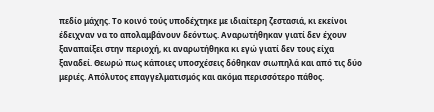πεδίο μάχης. Το κοινό τούς υποδέχτηκε με ιδιαίτερη ζεστασιά, κι εκείνοι έδειχναν να το απολαμβάνουν δεόντως. Αναρωτήθηκαν γιατί δεν έχουν ξαναπαίξει στην περιοχή, κι αναρωτήθηκα κι εγώ γιατί δεν τους είχα ξαναδεί. Θεωρώ πως κάποιες υποσχέσεις δόθηκαν σιωπηλά και από τις δύο μεριές. Απόλυτος επαγγελματισμός και ακόμα περισσότερο πάθος.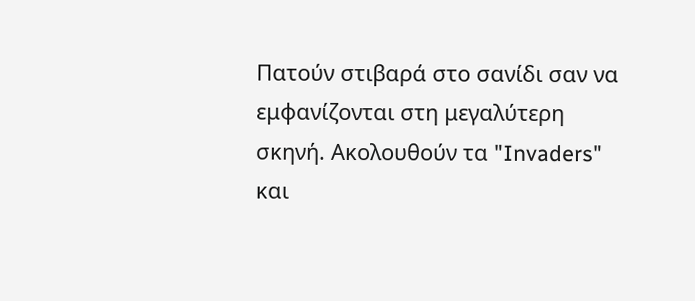Πατούν στιβαρά στο σανίδι σαν να εμφανίζονται στη μεγαλύτερη σκηνή. Ακολουθούν τα "Invaders" και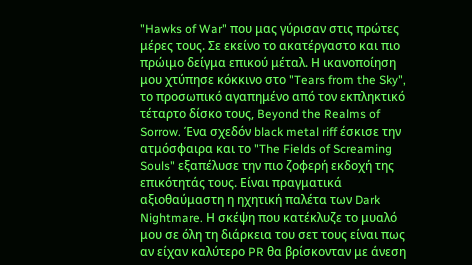"Hawks of War" που μας γύρισαν στις πρώτες μέρες τους. Σε εκείνο το ακατέργαστο και πιο πρώιμο δείγμα επικού μέταλ. Η ικανοποίηση μου χτύπησε κόκκινο στο "Tears from the Sky", το προσωπικό αγαπημένο από τον εκπληκτικό τέταρτο δίσκο τους, Beyond the Realms of Sorrow. Ένα σχεδόν black metal riff έσκισε την ατμόσφαιρα και το "The Fields of Screaming Souls" εξαπέλυσε την πιο ζοφερή εκδοχή της επικότητάς τους. Είναι πραγματικά αξιοθαύμαστη η ηχητική παλέτα των Dark Nightmare. Η σκέψη που κατέκλυζε το μυαλό μου σε όλη τη διάρκεια του σετ τους είναι πως αν είχαν καλύτερο PR θα βρίσκονταν με άνεση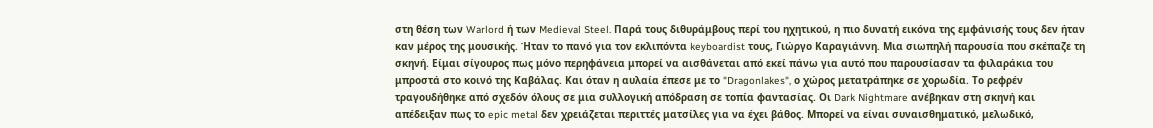στη θέση των Warlord ή των Medieval Steel. Παρά τους διθυράμβους περί του ηχητικού, η πιο δυνατή εικόνα της εμφάνισής τους δεν ήταν καν μέρος της μουσικής. Ήταν το πανό για τον εκλιπόντα keyboardist τους, Γιώργο Καραγιάννη. Μια σιωπηλή παρουσία που σκέπαζε τη σκηνή. Είμαι σίγουρος πως μόνο περηφάνεια μπορεί να αισθάνεται από εκεί πάνω για αυτό που παρουσίασαν τα φιλαράκια του μπροστά στο κοινό της Καβάλας. Και όταν η αυλαία έπεσε με το "Dragonlakes", ο χώρος μετατράπηκε σε χορωδία. Το ρεφρέν τραγουδήθηκε από σχεδόν όλους σε μια συλλογική απόδραση σε τοπία φαντασίας. Οι Dark Nightmare ανέβηκαν στη σκηνή και απέδειξαν πως το epic metal δεν χρειάζεται περιττές ματσίλες για να έχει βάθος. Μπορεί να είναι συναισθηματικό, μελωδικό,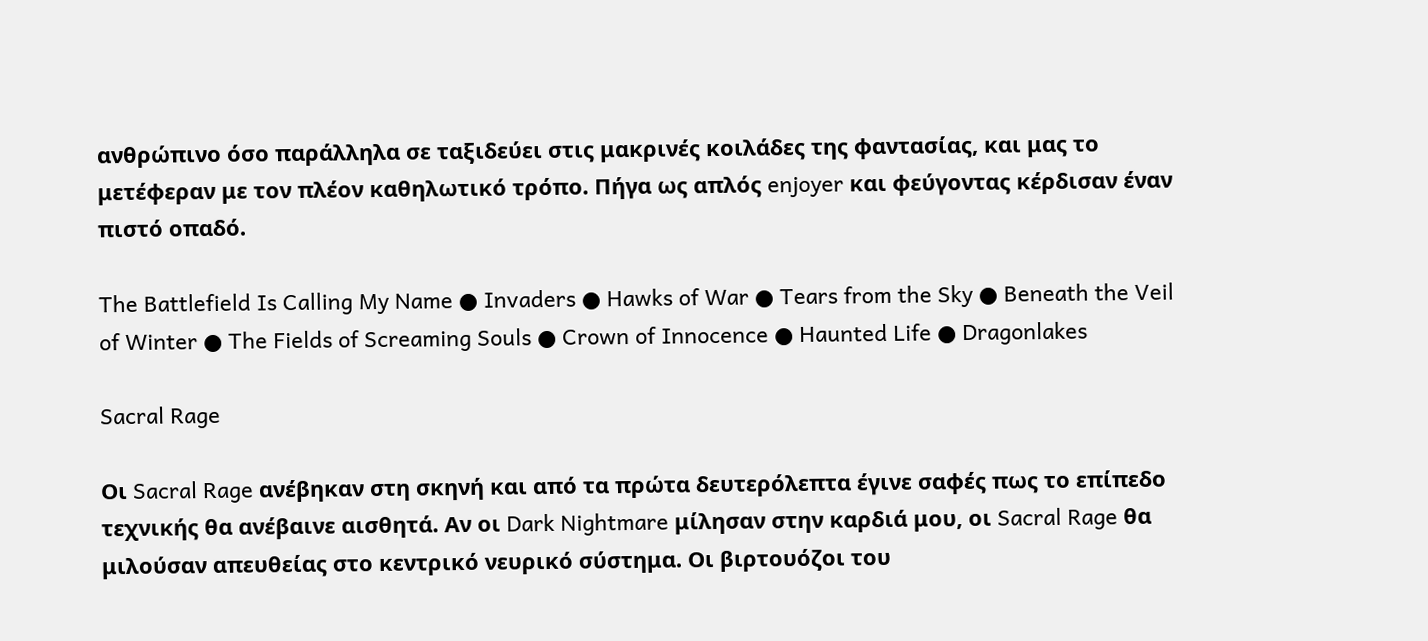ανθρώπινο όσο παράλληλα σε ταξιδεύει στις μακρινές κοιλάδες της φαντασίας, και μας το μετέφεραν με τον πλέον καθηλωτικό τρόπο. Πήγα ως απλός enjoyer και φεύγοντας κέρδισαν έναν πιστό οπαδό.

The Battlefield Is Calling My Name ● Invaders ● Hawks of War ● Tears from the Sky ● Beneath the Veil of Winter ● The Fields of Screaming Souls ● Crown of Innocence ● Haunted Life ● Dragonlakes

Sacral Rage

Οι Sacral Rage ανέβηκαν στη σκηνή και από τα πρώτα δευτερόλεπτα έγινε σαφές πως το επίπεδο τεχνικής θα ανέβαινε αισθητά. Αν οι Dark Nightmare μίλησαν στην καρδιά μου, οι Sacral Rage θα μιλούσαν απευθείας στο κεντρικό νευρικό σύστημα. Οι βιρτουόζοι του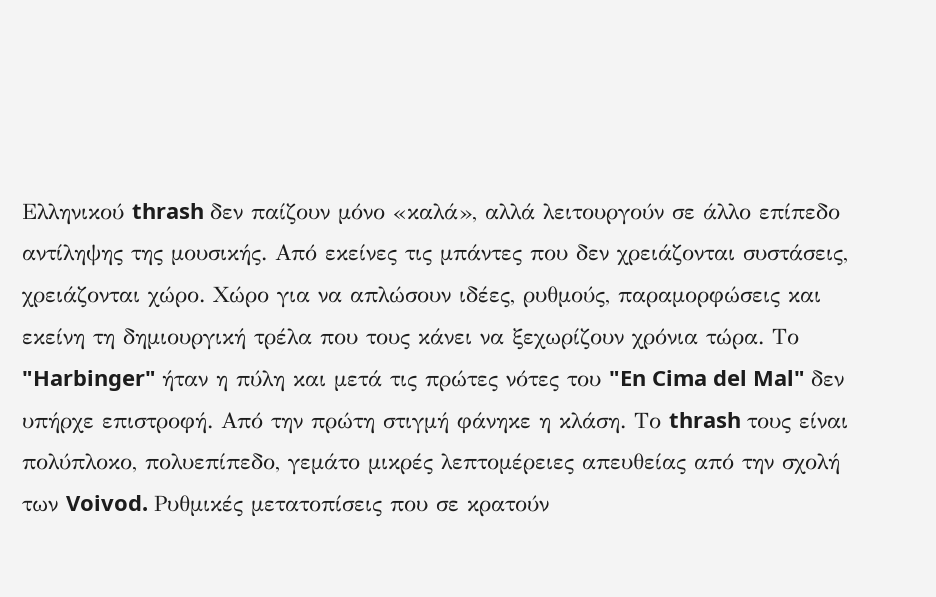Ελληνικού thrash δεν παίζουν μόνο «καλά», αλλά λειτουργούν σε άλλο επίπεδο αντίληψης της μουσικής. Από εκείνες τις μπάντες που δεν χρειάζονται συστάσεις, χρειάζονται χώρο. Χώρο για να απλώσουν ιδέες, ρυθμούς, παραμορφώσεις και εκείνη τη δημιουργική τρέλα που τους κάνει να ξεχωρίζουν χρόνια τώρα. Το "Harbinger" ήταν η πύλη και μετά τις πρώτες νότες του "En Cima del Mal" δεν υπήρχε επιστροφή. Από την πρώτη στιγμή φάνηκε η κλάση. Το thrash τους είναι πολύπλοκο, πολυεπίπεδο, γεμάτο μικρές λεπτομέρειες απευθείας από την σχολή των Voivod. Ρυθμικές μετατοπίσεις που σε κρατούν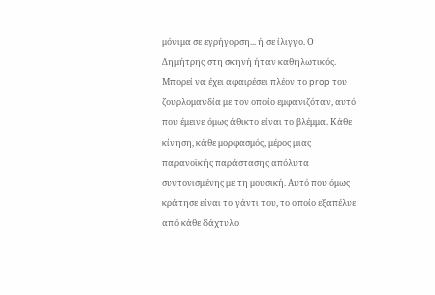μόνιμα σε εγρήγορση... ή σε ίλιγγο. Ο Δημήτρης στη σκηνή ήταν καθηλωτικός. Μπορεί να έχει αφαιρέσει πλέον το prop του ζουρλομανδία με τον οποίο εμφανιζόταν, αυτό που έμεινε όμως άθικτο είναι το βλέμμα. Κάθε κίνηση, κάθε μορφασμός, μέρος μιας παρανοϊκής παράστασης απόλυτα συντονισμένης με τη μουσική. Αυτό που όμως κράτησε είναι το γάντι του, το οποίο εξαπέλυε από κάθε δάχτυλο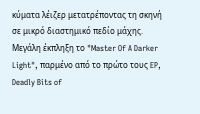κύματα λέιζερ μετατρέποντας τη σκηνή σε μικρό διαστημικό πεδίο μάχης. Μεγάλη έκπληξη το "Master Of A Darker Light", παρμένο από το πρώτο τους EP, Deadly Bits of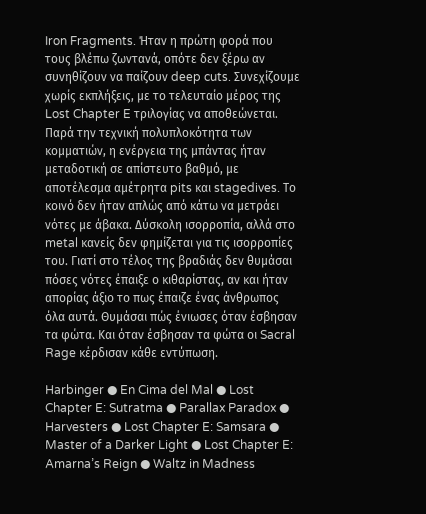Iron Fragments. Ήταν η πρώτη φορά που τους βλέπω ζωντανά, οπότε δεν ξέρω αν συνηθίζουν να παίζουν deep cuts. Συνεχίζουμε χωρίς εκπλήξεις, με το τελευταίο μέρος της Lost Chapter E τριλογίας να αποθεώνεται. Παρά την τεχνική πολυπλοκότητα των κομματιών, η ενέργεια της μπάντας ήταν μεταδοτική σε απίστευτο βαθμό, με αποτέλεσμα αμέτρητα pits και stagedives. Το κοινό δεν ήταν απλώς από κάτω να μετράει νότες με άβακα. Δύσκολη ισορροπία, αλλά στο metal κανείς δεν φημίζεται για τις ισορροπίες του. Γιατί στο τέλος της βραδιάς δεν θυμάσαι πόσες νότες έπαιξε ο κιθαρίστας, αν και ήταν απορίας άξιο το πως έπαιζε ένας άνθρωπος όλα αυτά. Θυμάσαι πώς ένιωσες όταν έσβησαν τα φώτα. Και όταν έσβησαν τα φώτα οι Sacral Rage κέρδισαν κάθε εντύπωση.

Harbinger ● En Cima del Mal ● Lost Chapter E: Sutratma ● Parallax Paradox ● Harvesters ● Lost Chapter E: Samsara ● Master of a Darker Light ● Lost Chapter E: Amarna’s Reign ● Waltz in Madness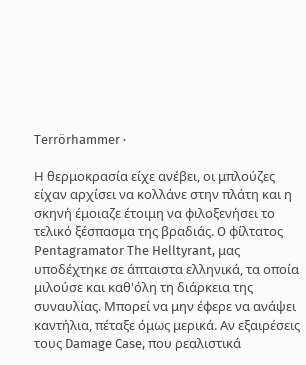Terrörhammer ·

Η θερμοκρασία είχε ανέβει, οι μπλούζες είχαν αρχίσει να κολλάνε στην πλάτη και η σκηνή έμοιαζε έτοιμη να φιλοξενήσει το τελικό ξέσπασμα της βραδιάς. O φίλτατος Pentagramator The Helltyrant, μας υποδέχτηκε σε άπταιστα ελληνικά, τα οποία μιλούσε και καθ'όλη τη διάρκεια της συναυλίας. Μπορεί να μην έφερε να ανάψει καντήλια, πέταξε όμως μερικά. Αν εξαιρέσεις τους Damage Case, που ρεαλιστικά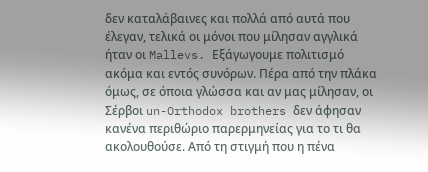δεν καταλάβαινες και πολλά από αυτά που έλεγαν, τελικά οι μόνοι που μίλησαν αγγλικά ήταν οι Mallevs. Εξάγωγουμε πολιτισμό ακόμα και εντός συνόρων. Πέρα από την πλάκα όμως, σε όποια γλώσσα και αν μας μίλησαν, οι Σέρβοι un-Orthodox brothers δεν άφησαν κανένα περιθώριο παρερμηνείας για το τι θα ακολουθούσε. Από τη στιγμή που η πένα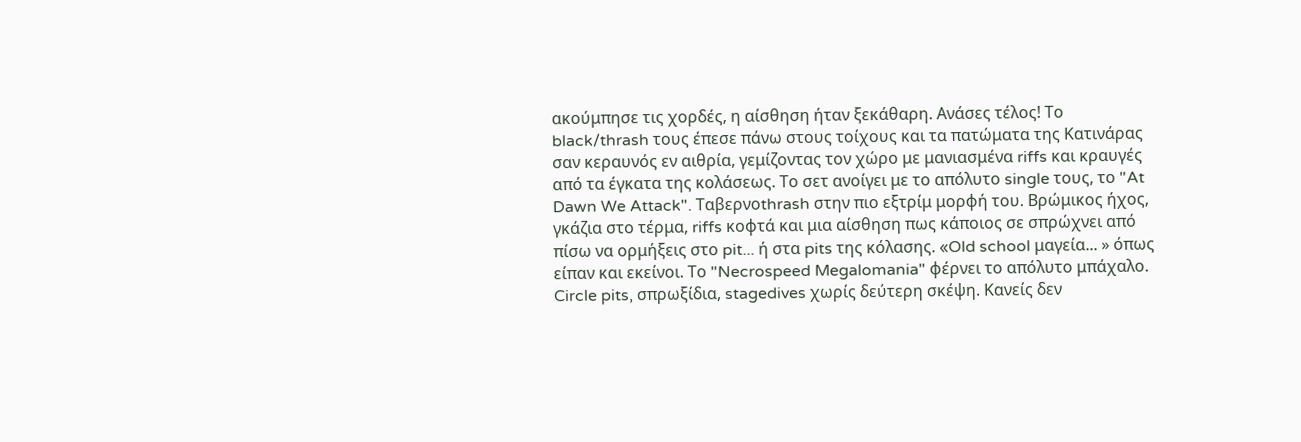ακούμπησε τις χορδές, η αίσθηση ήταν ξεκάθαρη. Ανάσες τέλος! Το black/thrash τους έπεσε πάνω στους τοίχους και τα πατώματα της Κατινάρας σαν κεραυνός εν αιθρία, γεμίζοντας τον χώρο με μανιασμένα riffs και κραυγές από τα έγκατα της κολάσεως. Το σετ ανοίγει με το απόλυτο single τους, το "At Dawn We Attack". Ταβερνοthrash στην πιο εξτρίμ μορφή του. Βρώμικος ήχος, γκάζια στο τέρμα, riffs κοφτά και μια αίσθηση πως κάποιος σε σπρώχνει από πίσω να ορμήξεις στο pit... ή στα pits της κόλασης. «Old school μαγεία... » όπως είπαν και εκείνοι. Το "Necrospeed Megalomania" φέρνει το απόλυτο μπάχαλο. Circle pits, σπρωξίδια, stagedives χωρίς δεύτερη σκέψη. Κανείς δεν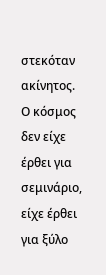στεκόταν ακίνητος. Ο κόσμος δεν είχε έρθει για σεμινάριο, είχε έρθει για ξύλο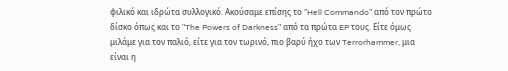φιλικό και ιδρώτα συλλογικό. Ακούσαμε επίσης το "Hell Commando" από τον πρώτο δίσκο όπως και το "The Powers of Darkness" από τα πρώτα EP τους. Είτε όμως μιλάμε για τον παλιό, είτε για τον τωρινό, πιο βαρύ ήχο των Terrorhammer, μια είναι η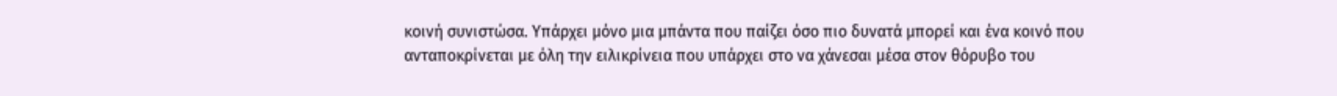κοινή συνιστώσα. Υπάρχει μόνο μια μπάντα που παίζει όσο πιο δυνατά μπορεί και ένα κοινό που ανταποκρίνεται με όλη την ειλικρίνεια που υπάρχει στο να χάνεσαι μέσα στον θόρυβο του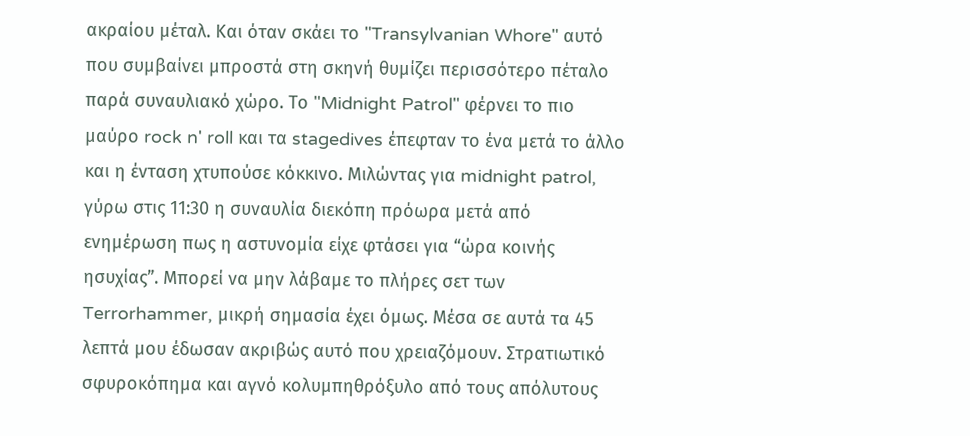ακραίου μέταλ. Και όταν σκάει το "Transylvanian Whore" αυτό που συμβαίνει μπροστά στη σκηνή θυμίζει περισσότερο πέταλο παρά συναυλιακό χώρο. Το "Midnight Patrol" φέρνει το πιο μαύρο rock n' roll και τα stagedives έπεφταν το ένα μετά το άλλο και η ένταση χτυπούσε κόκκινο. Μιλώντας για midnight patrol, γύρω στις 11:30 η συναυλία διεκόπη πρόωρα μετά από ενημέρωση πως η αστυνομία είχε φτάσει για “ώρα κοινής ησυχίας”. Μπορεί να μην λάβαμε το πλήρες σετ των Terrorhammer, μικρή σημασία έχει όμως. Μέσα σε αυτά τα 45 λεπτά μου έδωσαν ακριβώς αυτό που χρειαζόμουν. Στρατιωτικό σφυροκόπημα και αγνό κολυμπηθρόξυλο από τους απόλυτους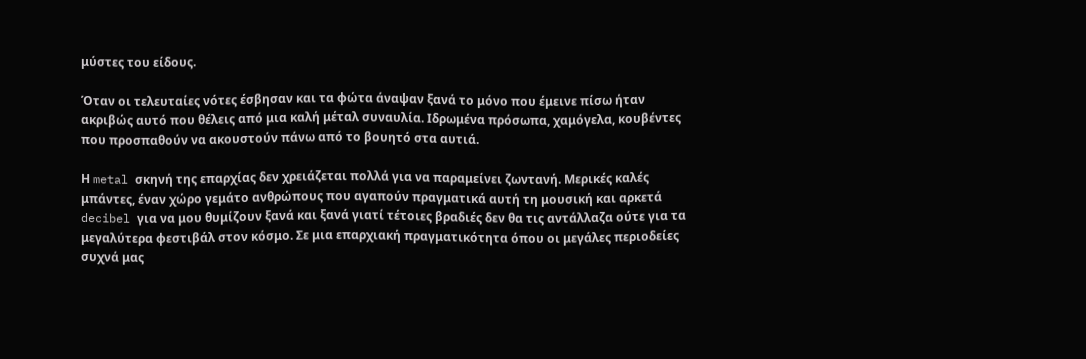μύστες του είδους.

Όταν οι τελευταίες νότες έσβησαν και τα φώτα άναψαν ξανά το μόνο που έμεινε πίσω ήταν ακριβώς αυτό που θέλεις από μια καλή μέταλ συναυλία. Ιδρωμένα πρόσωπα, χαμόγελα, κουβέντες που προσπαθούν να ακουστούν πάνω από το βουητό στα αυτιά.

Η metal σκηνή της επαρχίας δεν χρειάζεται πολλά για να παραμείνει ζωντανή. Μερικές καλές μπάντες, έναν χώρο γεμάτο ανθρώπους που αγαπούν πραγματικά αυτή τη μουσική και αρκετά decibel για να μου θυμίζουν ξανά και ξανά γιατί τέτοιες βραδιές δεν θα τις αντάλλαζα ούτε για τα μεγαλύτερα φεστιβάλ στον κόσμο. Σε μια επαρχιακή πραγματικότητα όπου οι μεγάλες περιοδείες συχνά μας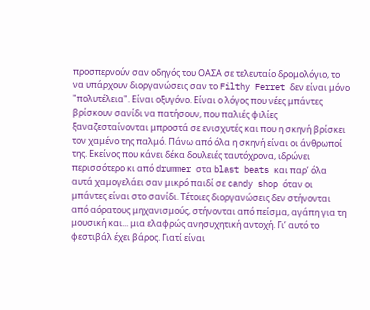προσπερνούν σαν οδηγός του ΟΑΣΑ σε τελευταίο δρομολόγιο, το να υπάρχουν διοργανώσεις σαν το Filthy Ferret δεν είναι μόνο "πολυτέλεια". Είναι οξυγόνο. Είναι ο λόγος που νέες μπάντες βρίσκουν σανίδι να πατήσουν, που παλιές φιλίες ξαναζεσταίνονται μπροστά σε ενισχυτές και που η σκηνή βρίσκει τον χαμένο της παλμό. Πάνω από όλα η σκηνή είναι οι άνθρωποί της. Εκείνος που κάνει δέκα δουλειές ταυτόχρονα, ιδρώνει περισσότερο κι από drummer στα blast beats και παρ’ όλα αυτά χαμογελάει σαν μικρό παιδί σε candy shop όταν οι μπάντες είναι στο σανίδι. Τέτοιες διοργανώσεις δεν στήνονται από αόρατους μηχανισμούς, στήνονται από πείσμα, αγάπη για τη μουσική και... μια ελαφρώς ανησυχητική αντοχή. Γι’ αυτό το φεστιβάλ έχει βάρος. Γιατί είναι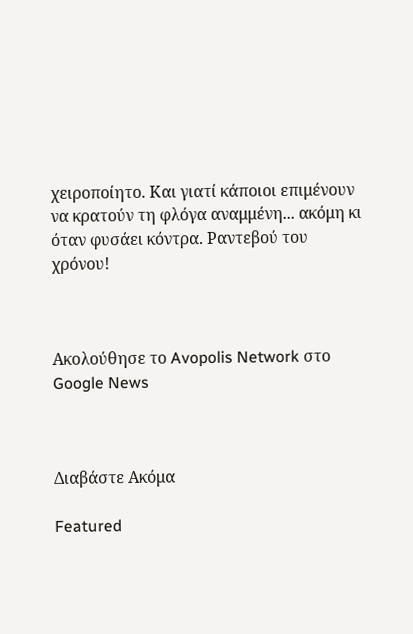χειροποίητο. Και γιατί κάποιοι επιμένουν να κρατούν τη φλόγα αναμμένη... ακόμη κι όταν φυσάει κόντρα. Ραντεβού του χρόνου!



Ακολούθησε το Avopolis Network στο Google News



Διαβάστε Ακόμα

Featured